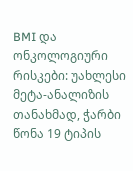BMI და ონკოლოგიური რისკები: უახლესი მეტა-ანალიზის თანახმად, ჭარბი წონა 19 ტიპის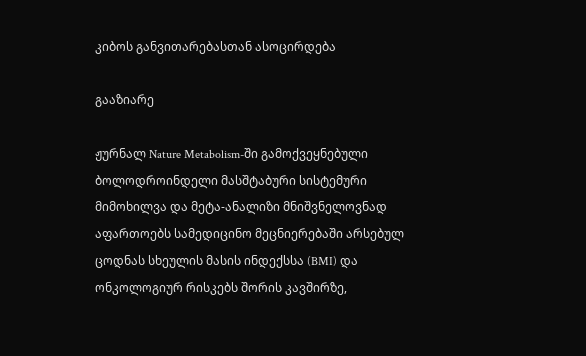კიბოს განვითარებასთან ასოცირდება

გააზიარე

ჟურნალ Nature Metabolism-ში გამოქვეყნებული ბოლოდროინდელი მასშტაბური სისტემური მიმოხილვა და მეტა-ანალიზი მნიშვნელოვნად აფართოებს სამედიცინო მეცნიერებაში არსებულ ცოდნას სხეულის მასის ინდექსსა (BMI) და ონკოლოგიურ რისკებს შორის კავშირზე,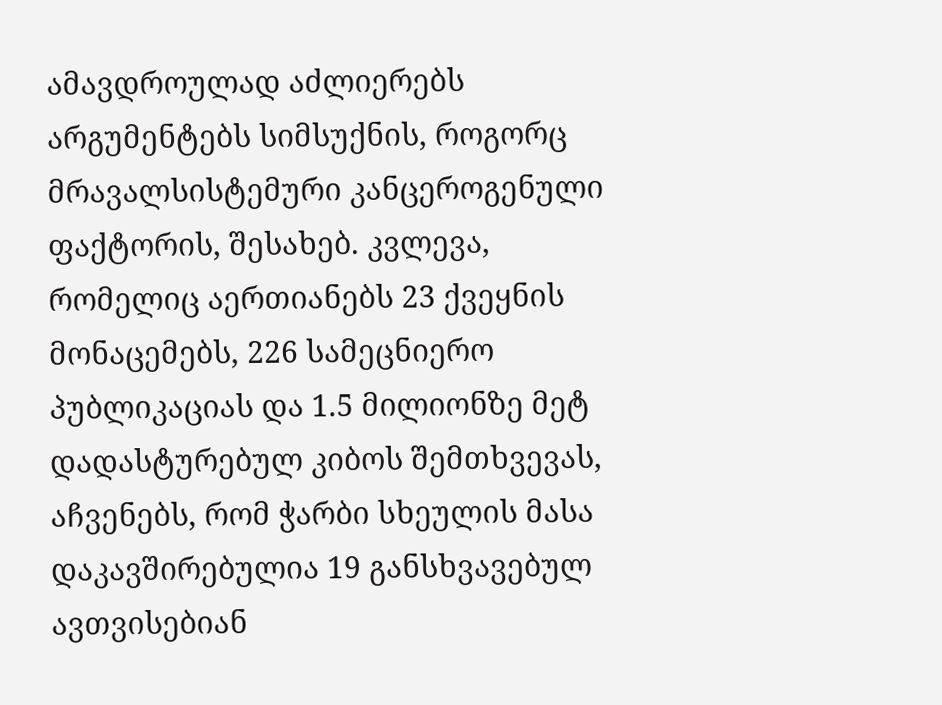ამავდროულად აძლიერებს არგუმენტებს სიმსუქნის, როგორც მრავალსისტემური კანცეროგენული ფაქტორის, შესახებ. კვლევა, რომელიც აერთიანებს 23 ქვეყნის მონაცემებს, 226 სამეცნიერო პუბლიკაციას და 1.5 მილიონზე მეტ დადასტურებულ კიბოს შემთხვევას, აჩვენებს, რომ ჭარბი სხეულის მასა დაკავშირებულია 19 განსხვავებულ ავთვისებიან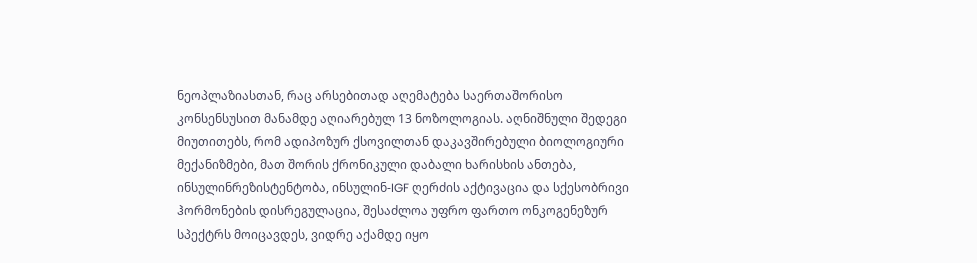ნეოპლაზიასთან, რაც არსებითად აღემატება საერთაშორისო კონსენსუსით მანამდე აღიარებულ 13 ნოზოლოგიას. აღნიშნული შედეგი მიუთითებს, რომ ადიპოზურ ქსოვილთან დაკავშირებული ბიოლოგიური მექანიზმები, მათ შორის ქრონიკული დაბალი ხარისხის ანთება, ინსულინრეზისტენტობა, ინსულინ-IGF ღერძის აქტივაცია და სქესობრივი ჰორმონების დისრეგულაცია, შესაძლოა უფრო ფართო ონკოგენეზურ სპექტრს მოიცავდეს, ვიდრე აქამდე იყო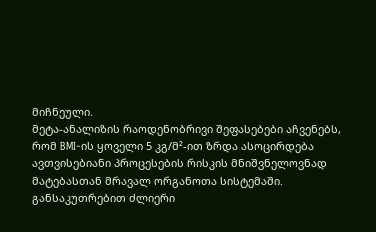მიჩნეული.
მეტა-ანალიზის რაოდენობრივი შეფასებები აჩვენებს, რომ BMI-ის ყოველი 5 კგ/მ²-ით ზრდა ასოცირდება ავთვისებიანი პროცესების რისკის მნიშვნელოვნად მატებასთან მრავალ ორგანოთა სისტემაში. განსაკუთრებით ძლიერი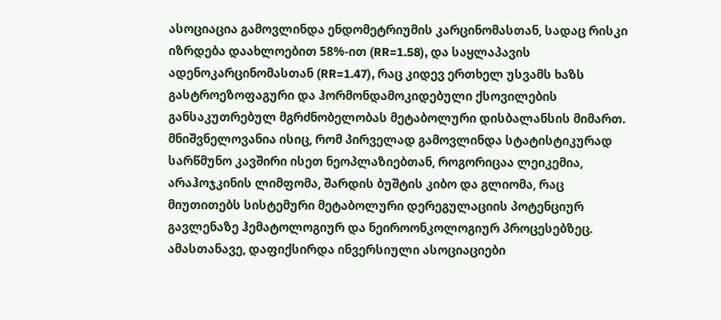ასოციაცია გამოვლინდა ენდომეტრიუმის კარცინომასთან, სადაც რისკი იზრდება დაახლოებით 58%-ით (RR=1.58), და საყლაპავის ადენოკარცინომასთან (RR=1.47), რაც კიდევ ერთხელ უსვამს ხაზს გასტროეზოფაგური და ჰორმონდამოკიდებული ქსოვილების განსაკუთრებულ მგრძნობელობას მეტაბოლური დისბალანსის მიმართ. მნიშვნელოვანია ისიც, რომ პირველად გამოვლინდა სტატისტიკურად სარწმუნო კავშირი ისეთ ნეოპლაზიებთან, როგორიცაა ლეიკემია, არაჰოჯკინის ლიმფომა, შარდის ბუშტის კიბო და გლიომა, რაც მიუთითებს სისტემური მეტაბოლური დერეგულაციის პოტენციურ გავლენაზე ჰემატოლოგიურ და ნეიროონკოლოგიურ პროცესებზეც. ამასთანავე, დაფიქსირდა ინვერსიული ასოციაციები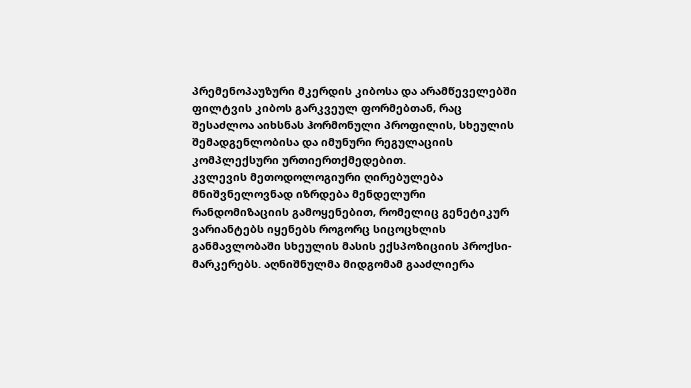პრემენოპაუზური მკერდის კიბოსა და არამწეველებში ფილტვის კიბოს გარკვეულ ფორმებთან, რაც შესაძლოა აიხსნას ჰორმონული პროფილის, სხეულის შემადგენლობისა და იმუნური რეგულაციის კომპლექსური ურთიერთქმედებით.
კვლევის მეთოდოლოგიური ღირებულება მნიშვნელოვნად იზრდება მენდელური რანდომიზაციის გამოყენებით, რომელიც გენეტიკურ ვარიანტებს იყენებს როგორც სიცოცხლის განმავლობაში სხეულის მასის ექსპოზიციის პროქსი-მარკერებს. აღნიშნულმა მიდგომამ გააძლიერა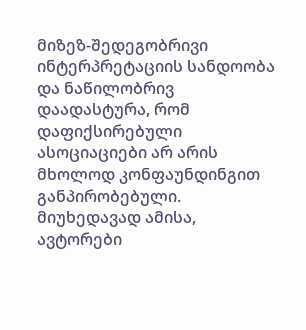მიზეზ-შედეგობრივი ინტერპრეტაციის სანდოობა და ნაწილობრივ დაადასტურა, რომ დაფიქსირებული ასოციაციები არ არის მხოლოდ კონფაუნდინგით განპირობებული. მიუხედავად ამისა, ავტორები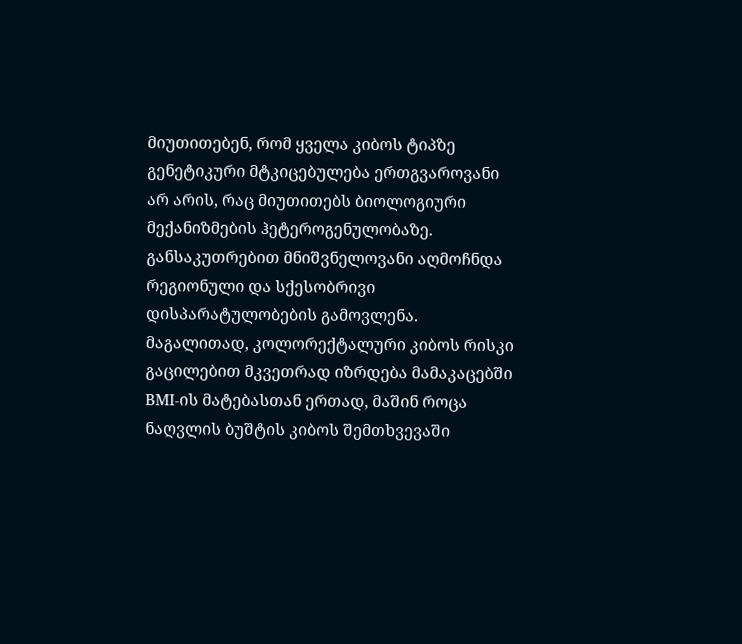მიუთითებენ, რომ ყველა კიბოს ტიპზე გენეტიკური მტკიცებულება ერთგვაროვანი არ არის, რაც მიუთითებს ბიოლოგიური მექანიზმების ჰეტეროგენულობაზე.
განსაკუთრებით მნიშვნელოვანი აღმოჩნდა რეგიონული და სქესობრივი დისპარატულობების გამოვლენა. მაგალითად, კოლორექტალური კიბოს რისკი გაცილებით მკვეთრად იზრდება მამაკაცებში BMI-ის მატებასთან ერთად, მაშინ როცა ნაღვლის ბუშტის კიბოს შემთხვევაში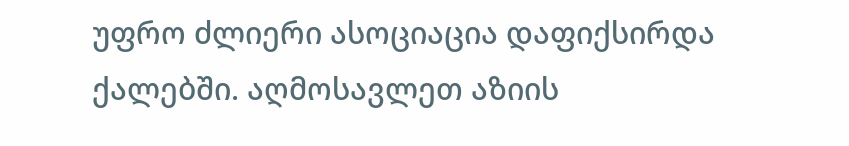უფრო ძლიერი ასოციაცია დაფიქსირდა ქალებში. აღმოსავლეთ აზიის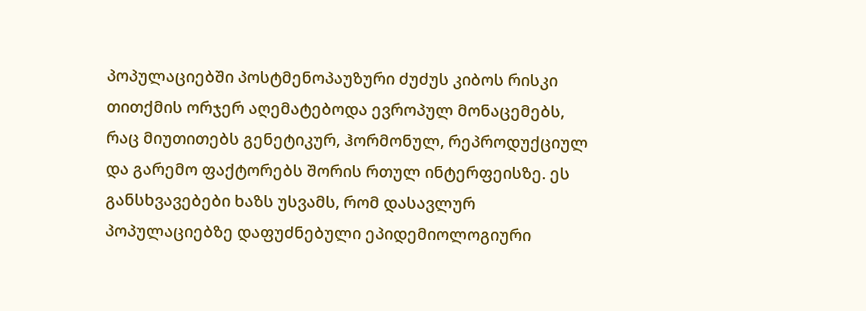პოპულაციებში პოსტმენოპაუზური ძუძუს კიბოს რისკი თითქმის ორჯერ აღემატებოდა ევროპულ მონაცემებს, რაც მიუთითებს გენეტიკურ, ჰორმონულ, რეპროდუქციულ და გარემო ფაქტორებს შორის რთულ ინტერფეისზე. ეს განსხვავებები ხაზს უსვამს, რომ დასავლურ პოპულაციებზე დაფუძნებული ეპიდემიოლოგიური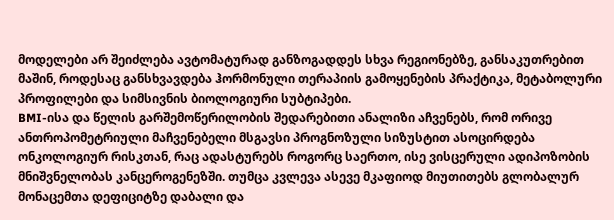მოდელები არ შეიძლება ავტომატურად განზოგადდეს სხვა რეგიონებზე, განსაკუთრებით მაშინ, როდესაც განსხვავდება ჰორმონული თერაპიის გამოყენების პრაქტიკა, მეტაბოლური პროფილები და სიმსივნის ბიოლოგიური სუბტიპები.
BMI-ისა და წელის გარშემოწერილობის შედარებითი ანალიზი აჩვენებს, რომ ორივე ანთროპომეტრიული მაჩვენებელი მსგავსი პროგნოზული სიზუსტით ასოცირდება ონკოლოგიურ რისკთან, რაც ადასტურებს როგორც საერთო, ისე ვისცერული ადიპოზობის მნიშვნელობას კანცეროგენეზში. თუმცა კვლევა ასევე მკაფიოდ მიუთითებს გლობალურ მონაცემთა დეფიციტზე დაბალი და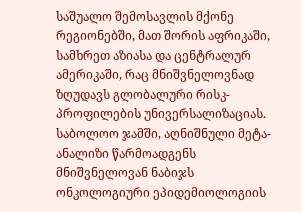საშუალო შემოსავლის მქონე რეგიონებში, მათ შორის აფრიკაში, სამხრეთ აზიასა და ცენტრალურ ამერიკაში, რაც მნიშვნელოვნად ზღუდავს გლობალური რისკ-პროფილების უნივერსალიზაციას.
საბოლოო ჯამში, აღნიშნული მეტა-ანალიზი წარმოადგენს მნიშვნელოვან ნაბიჯს ონკოლოგიური ეპიდემიოლოგიის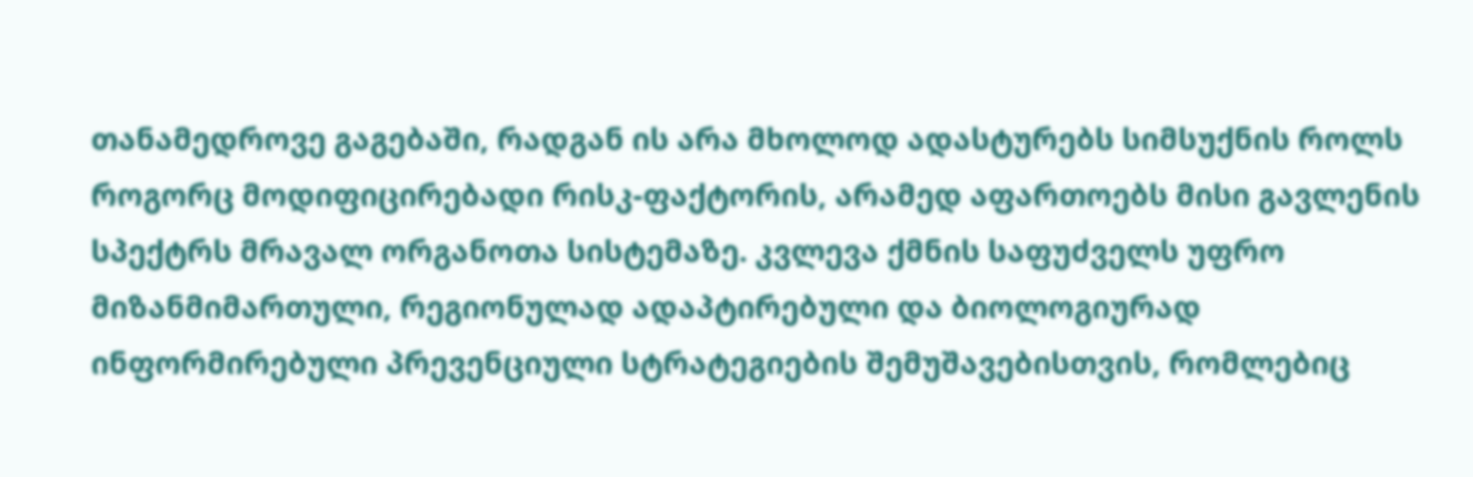თანამედროვე გაგებაში, რადგან ის არა მხოლოდ ადასტურებს სიმსუქნის როლს როგორც მოდიფიცირებადი რისკ-ფაქტორის, არამედ აფართოებს მისი გავლენის სპექტრს მრავალ ორგანოთა სისტემაზე. კვლევა ქმნის საფუძველს უფრო მიზანმიმართული, რეგიონულად ადაპტირებული და ბიოლოგიურად ინფორმირებული პრევენციული სტრატეგიების შემუშავებისთვის, რომლებიც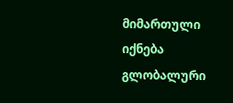მიმართული იქნება გლობალური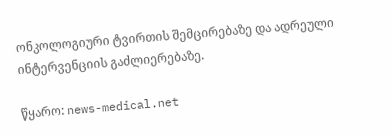ონკოლოგიური ტვირთის შემცირებაზე და ადრეული ინტერვენციის გაძლიერებაზე.

წყარო: news-medical.net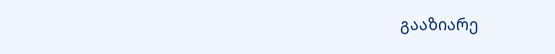გააზიარე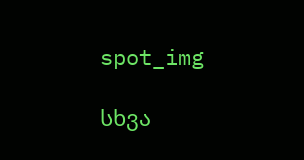spot_img

სხვა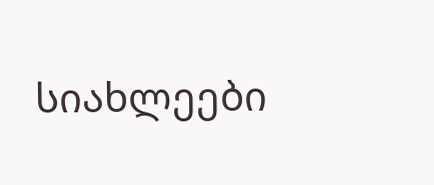სიახლეები